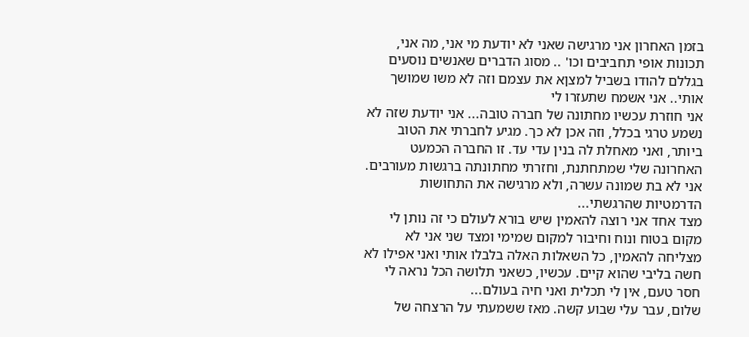בזמן האחרון אני מרגישה שאני לא יודעת מי אני, מה אני, תכונות אופי תחביבים וכו' .. מסוג הדברים שאנשים נוסעים בגללם להודו בשביל למצןא את עצמם וזה לא משו שמושך אותי.. אני אשמח שתעזרו לי
אני חוזרת עכשיו מחתונה של חברה טובה... אני יודעת שזה לא נשמע טרגי בכלל, וזה אכן לא כך. מגיע לחברתי את הטוב ביותר, ואני מאחלת לה בנין עדי עד. זו החברה הכמעט האחרונה שלי שמתחתנת, וחזרתי מחתונתה ברגשות מעורבים. אני לא בת שמונה עשרה, ולא מרגישה את התחושות הדרמטיות שהרגשתי...
מצד אחד אני רוצה להאמין שיש בורא לעולם כי זה נותן לי מקום בטוח ונוח וחיבור למקום שמימי ומצד שני אני לא מצליחה להאמין, כל השאלות האלה בלבלו אותי ואני אפילו לא חשה בליבי שהוא קיים. עכשיו, כשאני תלושה הכל נראה לי חסר טעם, אין לי תכלית ואני חיה בעולם...
שלום, עבר עלי שבוע קשה. מאז ששמעתי על הרצחה של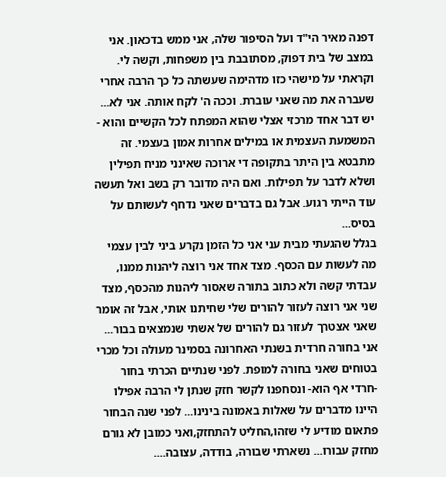דפנה מאיר הי"ד ועל הסיפור שלה, אני ממש בדכאון. אני במצב של בית דפוק, מסתובבת בין משפחות, וקשה לי. וקראתי על מישהי כזו מדהימה שעשתה כל כך הרבה אחרי שעברה את מה שאני עוברת. וככה ה' לקח אותה. אני לא...
יש דבר אחד מרכזי אצלי שהוא המפתח לכל הקשיים והוא - המשמעת העצמית או במילים אחרות אמון בעצמי. זה מתבטא בין היתר בתקופה די ארוכה שאינני מניח תפילין ושלא לדבר על תפילות. ואם היה מדובר רק בשב ואל תעשה עוד הייתי רגוע. אבל גם בדברים שאני נדחף לעשותם על בסיס...
בגלל שהגעתי מבית עני אני כל הזמן נקרע ביני לבין עצמי מה לעשות עם הכסף. מצד אחד אני רוצה ליהנות ממנו, עבדתי קשה ולא כתוב בתורה שאסור ליהנות מהכסף, מצד שני אני רוצה לעזור להורים שלי שחיתנו אותי, אבל זה אומר שאני אצטרך לעזור גם להורים של אשתי שנמצאים בבור...
אני בחורה חרדית בשנתי האחרונה בסמינר מעולה וכל מכרי בטוחים שאני בחורה למופת. לפני שנתיים הכרתי בחור -חרדי אף הוא- ונסחפנו לקשר חזק שנתן לי הרבה אפילו היינו מדברים על שאלות באמונה בינינו... לפני שנה הבחור פתאום מודיע לי שזהו,החליט להתחזק,ואני כמובן לא גורם מחזק עבורו... נשארתי שבורה, בודדה, עצובה....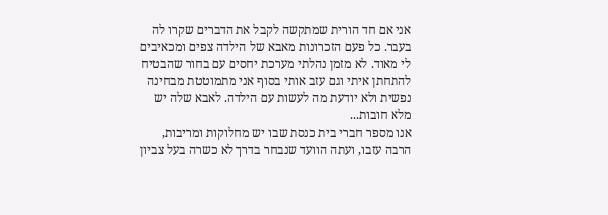אני אם חד הורית שמתקשה לקבל את הדברים שקרו לה בעבר. כל פעם הזכרונות מאבא של הילדה צפים ומכאיבים לי מאוד. לא מזמן נהלתי מערכת יחסים עם בחור שהבטיח להתחתן איתי וגם עזב אותי בסוף אני מתמוטטת מבחינה נפשית ולא יודעת מה לעשות עם הילדה. לאבא שלה יש מלא חובות...
אנו מספר חברי בית כנסת שבו יש מחלוקות ומריבות, הרבה עזבו, ועתה הוועד שנבחר בדרך לא כשרה בעל צביון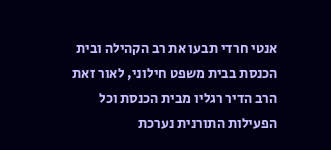אנטי חרדי תבעו את רב הקהילה ובית הכנסת בבית משפט חילוני, לאור זאת הרב הדיר רגליו מבית הכנסת וכל הפעילות התורנית נערכת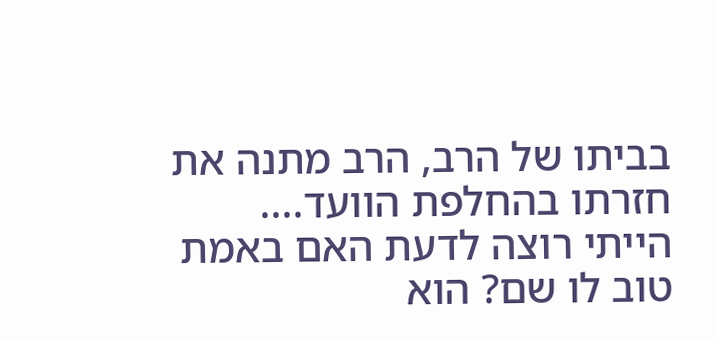בביתו של הרב, הרב מתנה את חזרתו בהחלפת הוועד....
הייתי רוצה לדעת האם באמת טוב לו שם? הוא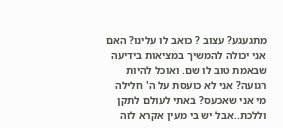מתגעגע? עצוב ? כואב לו עלינו? האם אני יכולה להמשיך במציאות בידיעה שבאמת טוב לו שם. ואוכל להיות רגועה? אני לא כועסת על ה' חלילה מי אני שאכעס? באתי לעולם לתקן וללכת..אבל יש בי מעין אקרא לזה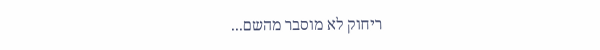ריחוק לא מוסבר מהשם...